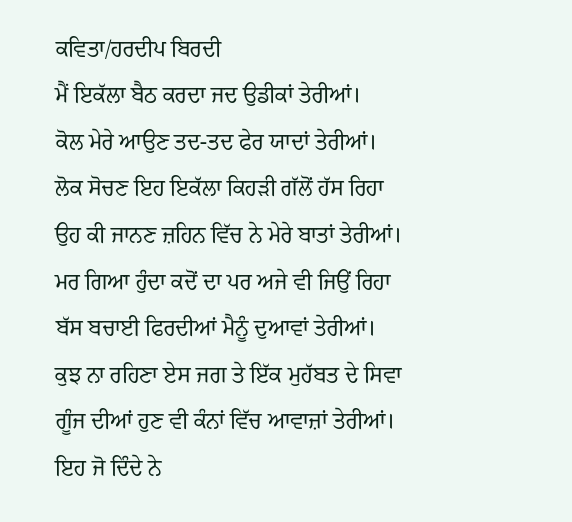ਕਵਿਤਾ/ਹਰਦੀਪ ਬਿਰਦੀ
ਮੈਂ ਇਕੱਲਾ ਬੈਠ ਕਰਦਾ ਜਦ ਉਡੀਕਾਂ ਤੇਰੀਆਂ।
ਕੋਲ ਮੇਰੇ ਆਉਣ ਤਦ-ਤਦ ਫੇਰ ਯਾਦਾਂ ਤੇਰੀਆਂ।
ਲੋਕ ਸੋਚਣ ਇਹ ਇਕੱਲਾ ਕਿਹੜੀ ਗੱਲੋਂ ਹੱਸ ਰਿਹਾ
ਉਹ ਕੀ ਜਾਨਣ ਜ਼ਹਿਨ ਵਿੱਚ ਨੇ ਮੇਰੇ ਬਾਤਾਂ ਤੇਰੀਆਂ।
ਮਰ ਗਿਆ ਹੁੰਦਾ ਕਦੋਂ ਦਾ ਪਰ ਅਜੇ ਵੀ ਜਿਉਂ ਰਿਹਾ
ਬੱਸ ਬਚਾਈ ਫਿਰਦੀਆਂ ਮੈਨੂੰ ਦੁਆਵਾਂ ਤੇਰੀਆਂ।
ਕੁਝ ਨਾ ਰਹਿਣਾ ਏਸ ਜਗ ਤੇ ਇੱਕ ਮੁਹੱਬਤ ਦੇ ਸਿਵਾ
ਗੂੰਜ ਦੀਆਂ ਹੁਣ ਵੀ ਕੰਨਾਂ ਵਿੱਚ ਆਵਾਜ਼ਾਂ ਤੇਰੀਆਂ।
ਇਹ ਜੋ ਦਿੰਦੇ ਨੇ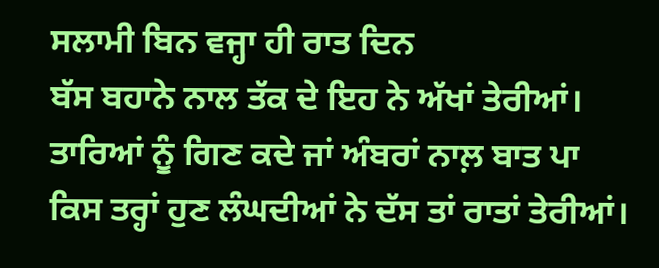ਸਲਾਮੀ ਬਿਨ ਵਜ੍ਹਾ ਹੀ ਰਾਤ ਦਿਨ
ਬੱਸ ਬਹਾਨੇ ਨਾਲ ਤੱਕ ਦੇ ਇਹ ਨੇ ਅੱਖਾਂ ਤੇਰੀਆਂ।
ਤਾਰਿਆਂ ਨੂੰ ਗਿਣ ਕਦੇ ਜਾਂ ਅੰਬਰਾਂ ਨਾਲ਼ ਬਾਤ ਪਾ
ਕਿਸ ਤਰ੍ਹਾਂ ਹੁਣ ਲੰਘਦੀਆਂ ਨੇ ਦੱਸ ਤਾਂ ਰਾਤਾਂ ਤੇਰੀਆਂ।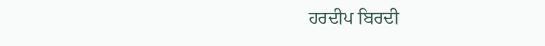ਹਰਦੀਪ ਬਿਰਦੀ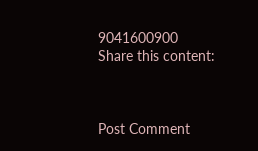9041600900
Share this content:



Post Comment